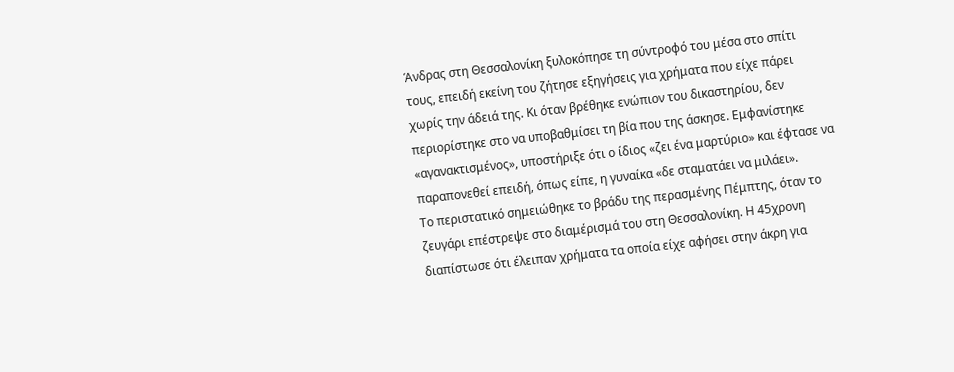Άνδρας στη Θεσσαλονίκη ξυλοκόπησε τη σύντροφό του μέσα στο σπίτι τους, επειδή εκείνη του ζήτησε εξηγήσεις για χρήματα που είχε πάρει χωρίς την άδειά της. Κι όταν βρέθηκε ενώπιον του δικαστηρίου, δεν περιορίστηκε στο να υποβαθμίσει τη βία που της άσκησε. Εμφανίστηκε «αγανακτισμένος», υποστήριξε ότι ο ίδιος «ζει ένα μαρτύριο» και έφτασε να παραπονεθεί επειδή, όπως είπε, η γυναίκα «δε σταματάει να μιλάει».
Το περιστατικό σημειώθηκε το βράδυ της περασμένης Πέμπτης, όταν το ζευγάρι επέστρεψε στο διαμέρισμά του στη Θεσσαλονίκη. Η 45χρονη διαπίστωσε ότι έλειπαν χρήματα τα οποία είχε αφήσει στην άκρη για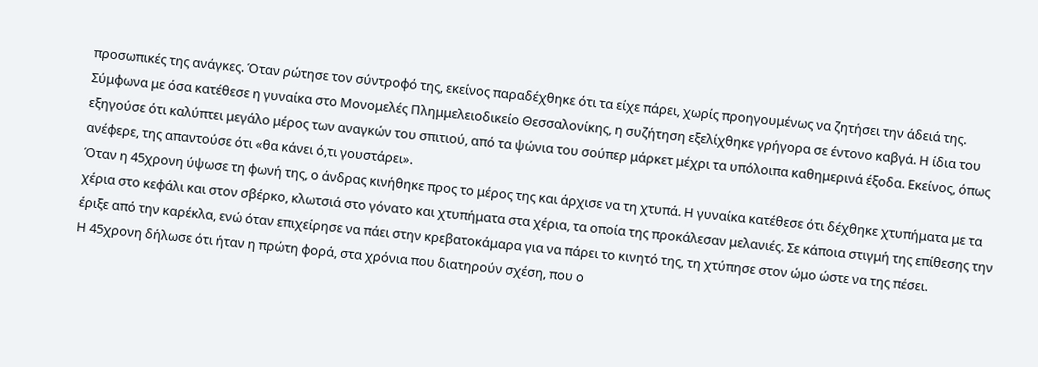προσωπικές της ανάγκες. Όταν ρώτησε τον σύντροφό της, εκείνος παραδέχθηκε ότι τα είχε πάρει, χωρίς προηγουμένως να ζητήσει την άδειά της.
Σύμφωνα με όσα κατέθεσε η γυναίκα στο Μονομελές Πλημμελειοδικείο Θεσσαλονίκης, η συζήτηση εξελίχθηκε γρήγορα σε έντονο καβγά. Η ίδια του εξηγούσε ότι καλύπτει μεγάλο μέρος των αναγκών του σπιτιού, από τα ψώνια του σούπερ μάρκετ μέχρι τα υπόλοιπα καθημερινά έξοδα. Εκείνος, όπως ανέφερε, της απαντούσε ότι «θα κάνει ό,τι γουστάρει».
Όταν η 45χρονη ύψωσε τη φωνή της, ο άνδρας κινήθηκε προς το μέρος της και άρχισε να τη χτυπά. Η γυναίκα κατέθεσε ότι δέχθηκε χτυπήματα με τα χέρια στο κεφάλι και στον σβέρκο, κλωτσιά στο γόνατο και χτυπήματα στα χέρια, τα οποία της προκάλεσαν μελανιές. Σε κάποια στιγμή της επίθεσης την έριξε από την καρέκλα, ενώ όταν επιχείρησε να πάει στην κρεβατοκάμαρα για να πάρει το κινητό της, τη χτύπησε στον ώμο ώστε να της πέσει.
Η 45χρονη δήλωσε ότι ήταν η πρώτη φορά, στα χρόνια που διατηρούν σχέση, που ο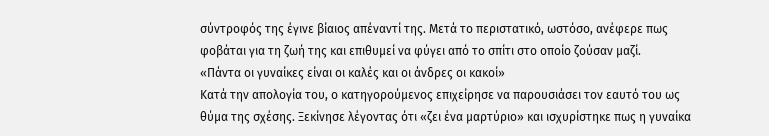σύντροφός της έγινε βίαιος απέναντί της. Μετά το περιστατικό, ωστόσο, ανέφερε πως φοβάται για τη ζωή της και επιθυμεί να φύγει από το σπίτι στο οποίο ζούσαν μαζί.
«Πάντα οι γυναίκες είναι οι καλές και οι άνδρες οι κακοί»
Κατά την απολογία του, ο κατηγορούμενος επιχείρησε να παρουσιάσει τον εαυτό του ως θύμα της σχέσης. Ξεκίνησε λέγοντας ότι «ζει ένα μαρτύριο» και ισχυρίστηκε πως η γυναίκα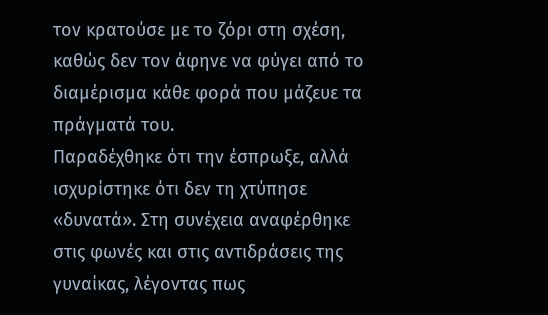τον κρατούσε με το ζόρι στη σχέση, καθώς δεν τον άφηνε να φύγει από το διαμέρισμα κάθε φορά που μάζευε τα πράγματά του.
Παραδέχθηκε ότι την έσπρωξε, αλλά ισχυρίστηκε ότι δεν τη χτύπησε «δυνατά». Στη συνέχεια αναφέρθηκε στις φωνές και στις αντιδράσεις της γυναίκας, λέγοντας πως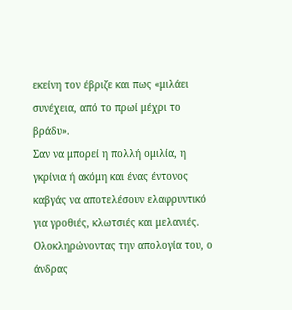εκείνη τον έβριζε και πως «μιλάει συνέχεια, από το πρωί μέχρι το βράδυ».
Σαν να μπορεί η πολλή ομιλία, η γκρίνια ή ακόμη και ένας έντονος καβγάς να αποτελέσουν ελαφρυντικό για γροθιές, κλωτσιές και μελανιές.
Ολοκληρώνοντας την απολογία του, ο άνδρας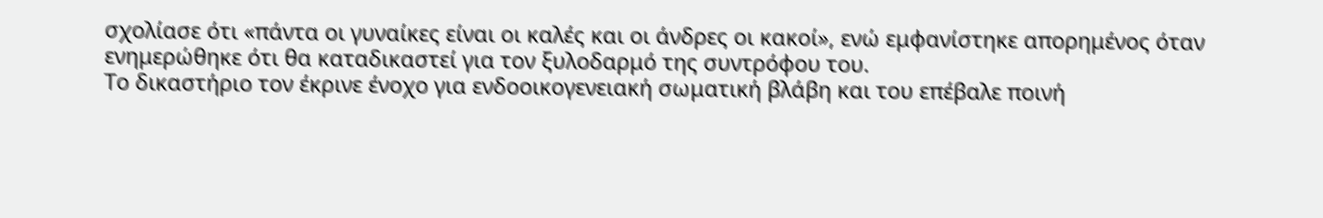σχολίασε ότι «πάντα οι γυναίκες είναι οι καλές και οι άνδρες οι κακοί», ενώ εμφανίστηκε απορημένος όταν ενημερώθηκε ότι θα καταδικαστεί για τον ξυλοδαρμό της συντρόφου του.
Το δικαστήριο τον έκρινε ένοχο για ενδοοικογενειακή σωματική βλάβη και του επέβαλε ποινή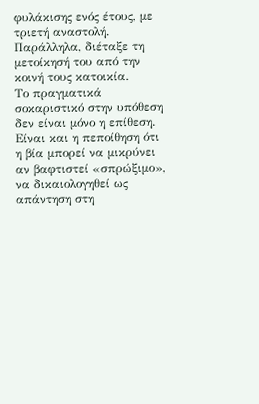φυλάκισης ενός έτους, με τριετή αναστολή. Παράλληλα, διέταξε τη μετοίκησή του από την κοινή τους κατοικία.
Το πραγματικά σοκαριστικό στην υπόθεση δεν είναι μόνο η επίθεση. Είναι και η πεποίθηση ότι η βία μπορεί να μικρύνει αν βαφτιστεί «σπρώξιμο», να δικαιολογηθεί ως απάντηση στη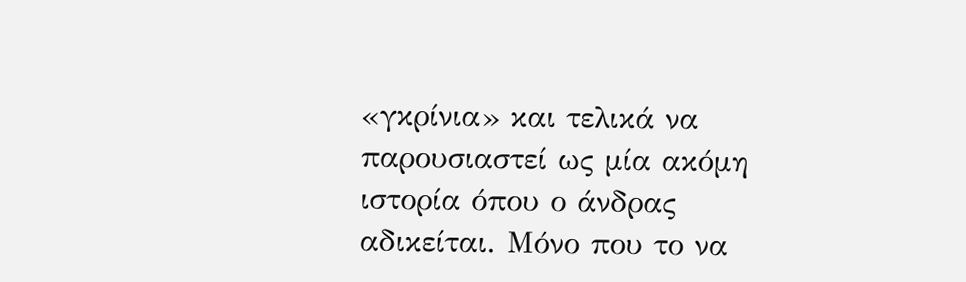«γκρίνια» και τελικά να παρουσιαστεί ως μία ακόμη ιστορία όπου ο άνδρας αδικείται. Μόνο που το να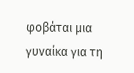φοβάται μια γυναίκα για τη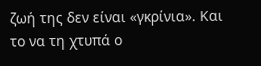ζωή της δεν είναι «γκρίνια». Και το να τη χτυπά ο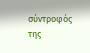σύντροφός της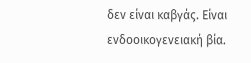δεν είναι καβγάς. Είναι ενδοοικογενειακή βία.